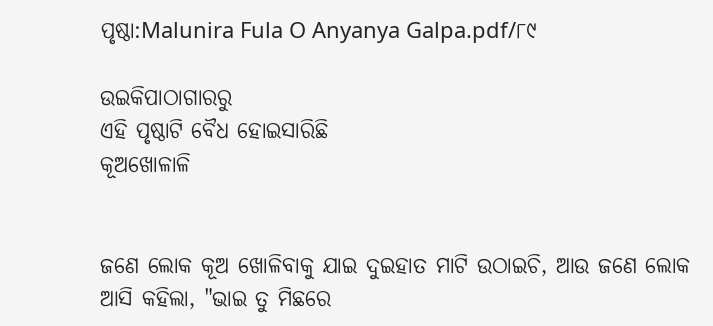ପୃଷ୍ଠା:Malunira Fula O Anyanya Galpa.pdf/୮୯

ଉଇକିପାଠାଗାର‌ରୁ
ଏହି ପୃଷ୍ଠାଟି ବୈଧ ହୋଇସାରିଛି
କୂଅଖୋଳାଳି


ଜଣେ ଲୋକ କୂଅ ଖୋଳିବାକୁ ଯାଇ ଦୁଇହାତ ମାଟି ଉଠାଇଚି, ଆଉ ଜଣେ ଲୋକ ଆସି କହିଲା, "ଭାଇ ତୁ ମିଛରେ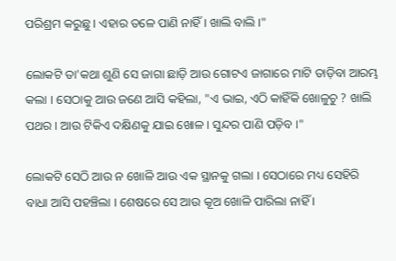ପରିଶ୍ରମ କରୁଛୁ । ଏହାର ତଳେ ପାଣି ନାହିଁ । ଖାଲି ବାଲି ।"

ଲୋକଟି ତା'କଥା ଶୁଣି ସେ ଜାଗା ଛାଡ଼ି ଆଉ ଗୋଟଏ ଜାଗାରେ ମାଟି ତାଡ଼ିବା ଆରମ୍ଭ କଲା । ସେଠାକୁ ଆଉ ଜଣେ ଆସି କହିଲା, "ଏ ଭାଇ, ଏଠି କାହିଁକି ଖୋଳୁଚୁ ? ଖାଲି ପଥର । ଆଉ ଟିକିଏ ଦକ୍ଷିଣକୁ ଯାଇ ଖୋଳ । ସୁନ୍ଦର ପାଣି ପଡ଼ିବ ।"

ଲୋକଟି ସେଠି ଆଉ ନ ଖୋଳି ଆଉ ଏକ ସ୍ଥାନକୁ ଗଲା । ସେଠାରେ ମଧ୍ୟ ସେହିରି ବାଧା ଆସି ପହଞ୍ଚିଲା । ଶେଷରେ ସେ ଆଉ କୂଅ ଖୋଳି ପାରିଲା ନାହିଁ ।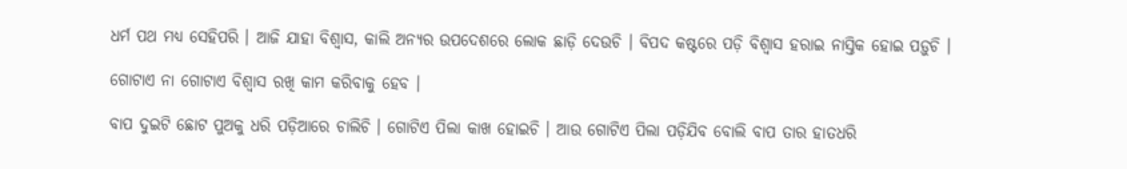ଧର୍ମ ପଥ ମଧ୍ୟ ସେହିପରି । ଆଜି ଯାହା ବିଶ୍ୱାସ, କାଲି ଅନ୍ୟର ଉପଦେଶରେ ଲୋକ ଛାଡ଼ି ଦେଉଚି । ବିପଦ କଷ୍ଟରେ ପଡ଼ି ବିଶ୍ୱାସ ହରାଇ ନାସ୍ତିକ ହୋଇ ପଡ଼ୁଚି ।

ଗୋଟାଏ ନା ଗୋଟାଏ ବିଶ୍ୱାସ ରଖି କାମ କରିବାକୁ ହେବ ।

ବାପ ଦୁଇଟି ଛୋଟ ପୁଅକୁ ଧରି ପଡ଼ିଆରେ ଚାଲିଚି । ଗୋଟିଏ ପିଲା କାଖ ହୋଇଚି । ଆଉ ଗୋଟିଏ ପିଲା ପଡ଼ିଯିବ ବୋଲି ବାପ ତାର ହାତଧରି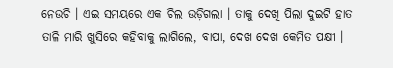ନେଉଚି । ଏଇ ସମୟରେ ଏକ ଚିଲ ଉଡ଼ିଗଲା । ତାକୁ ଦେଖି ପିଲା ଦୁଇଟି ହାତ ତାଳି ମାରି ଖୁସିରେ କହିବାକୁ ଲାଗିଲେ, ବାପା, ଦେଖ ଦେଖ କେମିତ ପକ୍ଷୀ ।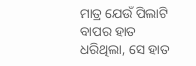ମାତ୍ର ଯେଉଁ ପିଲାଟି ବାପର ହାତ ଧରିଥିଲା, ସେ ହାତ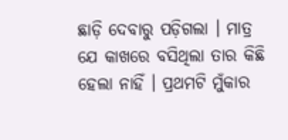ଛାଡ଼ି ଦେବାରୁ ପଡ଼ିଗଲା । ମାତ୍ର ଯେ କାଖରେ ବସିଥିଲା ତାର କିଛି ହେଲା ନାହିଁ । ପ୍ରଥମଟି ମୁଁକାର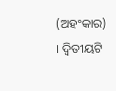(ଅହଂକାର) । ଦ୍ୱିତୀୟଟି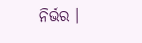ନିର୍ଭର ।